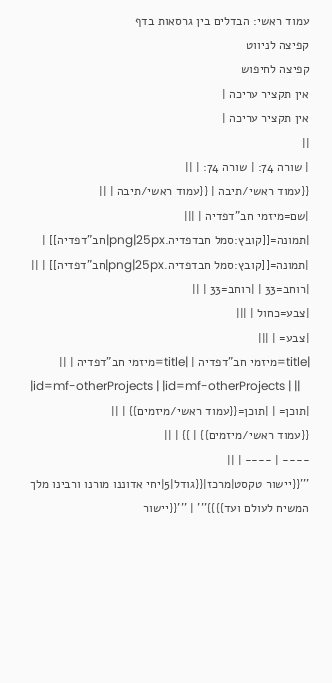עמוד ראשי: הבדלים בין גרסאות בדף
קפיצה לניווט
קפיצה לחיפוש
אין תקציר עריכה |
אין תקציר עריכה |
||
| שורה 74: | שורה 74: | ||
{{עמוד ראשי/תיבה | {{עמוד ראשי/תיבה | ||
|שם=מיזמי חב"דפדיה | |||
|תמונה=[[קובץ:סמל חבדפדיה.png|25px|חב"דפדיה]] | |תמונה=[[קובץ:סמל חבדפדיה.png|25px|חב"דפדיה]] | ||
|רוחב=33 | |רוחב=33 | ||
|צבע=כחול | |||
|צבע= | |||
|title=מיזמי חב"דפדיה | |title=מיזמי חב"דפדיה | ||
|id=mf-otherProjects | |id=mf-otherProjects | ||
|תוכן= | |תוכן={{עמוד ראשי/מיזמים}} | ||
{{עמוד ראשי/מיזמים}} | }} | ||
---- | ---- | ||
'''{{יישור טקסט|מרכז|{{גודל|5|יחי אדוננו מורנו ורבינו מלך המשיח לעולם ועד}}}}''' | '''{{יישור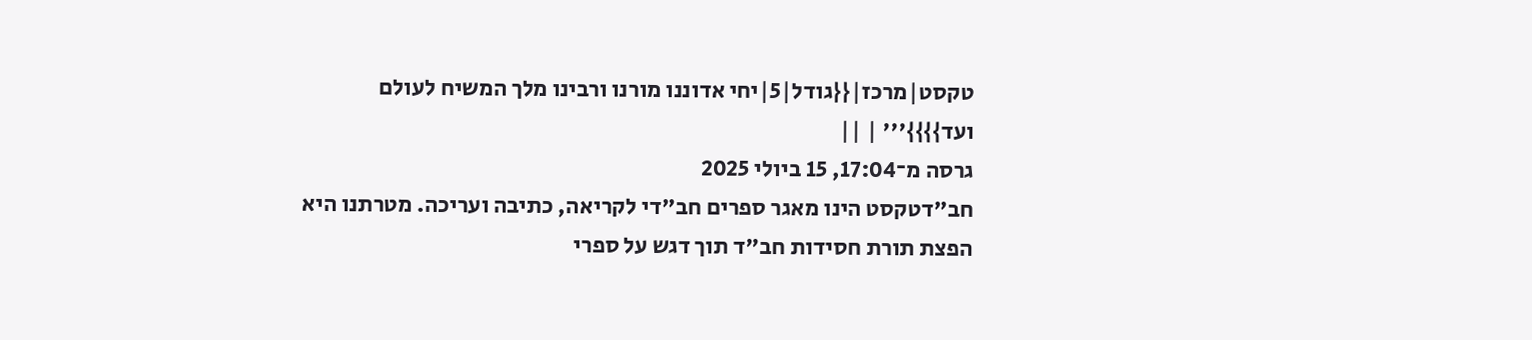טקסט|מרכז|{{גודל|5|יחי אדוננו מורנו ורבינו מלך המשיח לעולם ועד}}}}''' | ||
גרסה מ־17:04, 15 ביולי 2025
חב"דטקסט הינו מאגר ספרים חב"די לקריאה, כתיבה ועריכה. מטרתנו היא הפצת תורת חסידות חב"ד תוך דגש על ספרי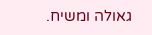גאולה ומשיח.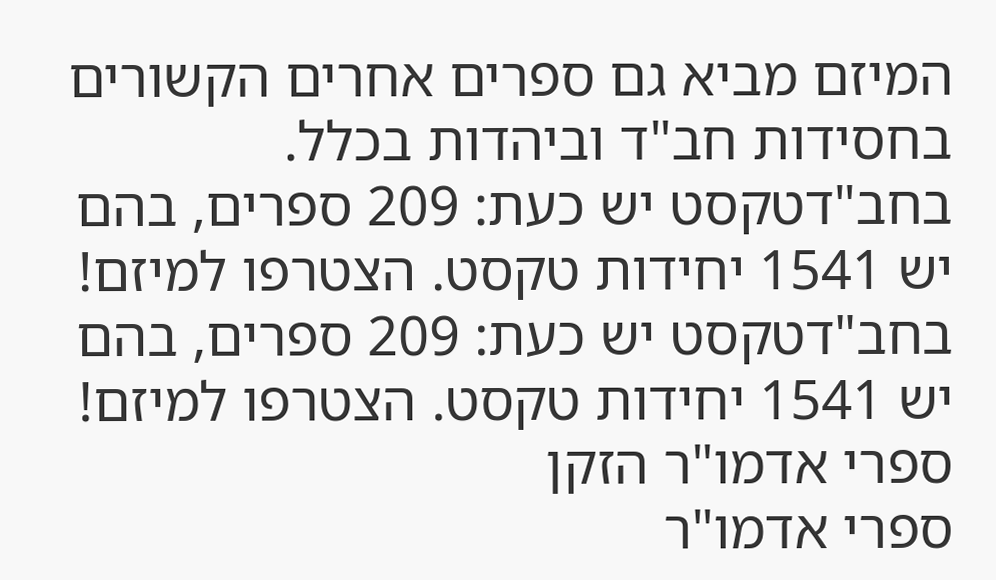המיזם מביא גם ספרים אחרים הקשורים בחסידות חב"ד וביהדות בכלל.
בחב"דטקסט יש כעת: 209 ספרים, בהם יש 1541 יחידות טקסט. הצטרפו למיזם!
בחב"דטקסט יש כעת: 209 ספרים, בהם יש 1541 יחידות טקסט. הצטרפו למיזם!
ספרי אדמו"ר הזקן
ספרי אדמו"ר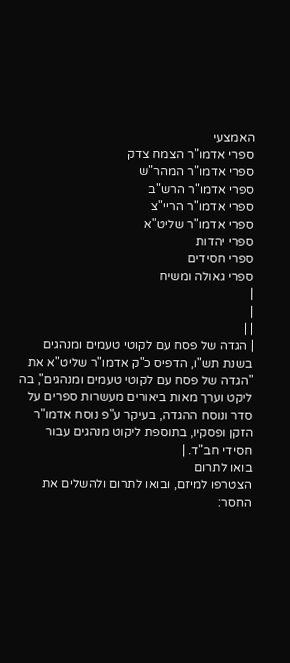האמצעי
ספרי אדמו"ר הצמח צדק
ספרי אדמו"ר המהר"ש
ספרי אדמו"ר הרש"ב
ספרי אדמו"ר הריי"צ
ספרי אדמו"ר שליט"א
ספרי יהדות
ספרי חסידים
ספרי גאולה ומשיח
|
|
| |
| הגדה של פסח עם לקוטי טעמים ומנהגים בשנת תש"ו, הדפיס כ"ק אדמו"ר שליט"א את "הגדה של פסח עם לקוטי טעמים ומנהגים", בה ליקט וערך מאות ביאורים מעשרות ספרים על סדר ונוסח ההגדה, בעיקר ע"פ נוסח אדמו"ר הזקן ופסקיו, בתוספת ליקוט מנהגים עבור חסידי חב"ד. |
בואו לתרום
הצטרפו למיזם, ובואו לתרום ולהשלים את החסר: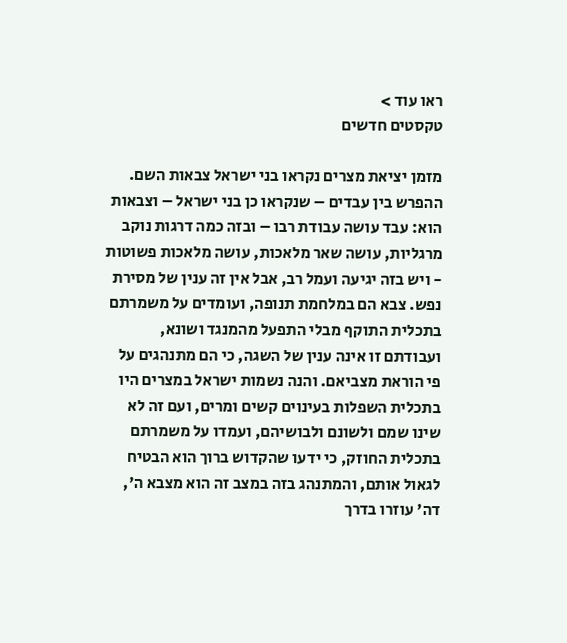ראו עוד >
טקסטים חדשים

מזמן יציאת מצרים נקראו בני ישראל צבאות השם. ההפרש בין עבדים – שנקראו כן בני ישראל – וצבאות הוא: עבד עושה עבודת רבו – ובזה כמה דרגות נוקב מרגליות, עושה שאר מלאכות, עושה מלאכות פשוטות - ויש בזה יגיעה ועמל רב, אבל אין זה ענין של מסירת נפש. צבא הם במלחמת תנופה, ועומדים על משמרתם בתכלית התוקף מבלי התפעל מהמנגד ושונא, ועבודתם זו אינה ענין של השגה, כי הם מתנהגים על פי הוראת מצביאם. והנה נשמות ישראל במצרים היו בתכלית השפלות בעינוים קשים ומרים, ועם זה לא שינו שמם ולשונם ולבושיהם, ועמדו על משמרתם בתכלית החוזק, כי ידעו שהקדוש ברוך הוא הבטיח לגאול אותם, והמתנהג בזה במצב זה הוא מצבא ה', דה' עוזרו בדרך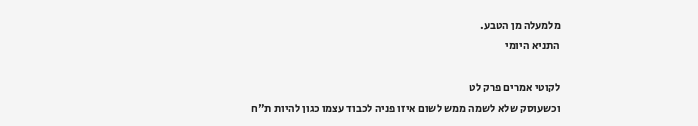מלמעלה מן הטבע.
התניא היומי

לקוטי אמרים פרק לט
וכשעוסק שלא לשמה ממש לשום איזו פניה לכבוד עצמו כגון להיות ת"ח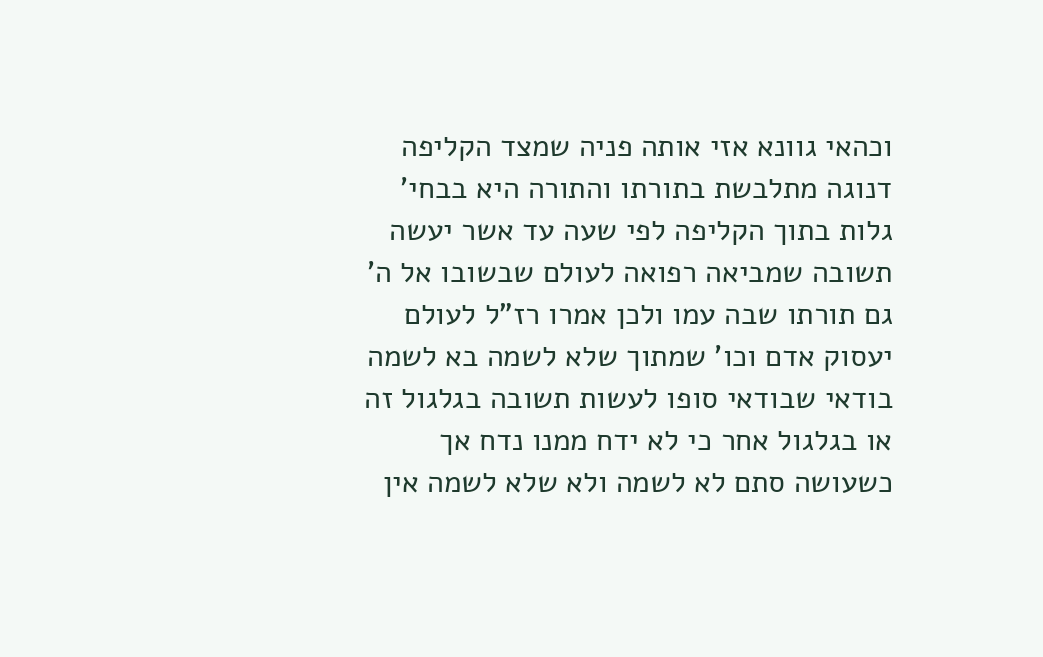וכהאי גוונא אזי אותה פניה שמצד הקליפה דנוגה מתלבשת בתורתו והתורה היא בבחי' גלות בתוך הקליפה לפי שעה עד אשר יעשה תשובה שמביאה רפואה לעולם שבשובו אל ה' גם תורתו שבה עמו ולכן אמרו רז"ל לעולם יעסוק אדם וכו' שמתוך שלא לשמה בא לשמה בודאי שבודאי סופו לעשות תשובה בגלגול זה או בגלגול אחר כי לא ידח ממנו נדח אך כשעושה סתם לא לשמה ולא שלא לשמה אין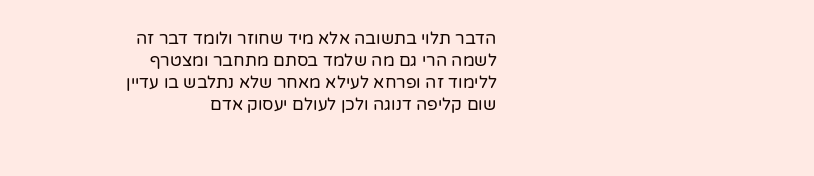הדבר תלוי בתשובה אלא מיד שחוזר ולומד דבר זה לשמה הרי גם מה שלמד בסתם מתחבר ומצטרף ללימוד זה ופרחא לעילא מאחר שלא נתלבש בו עדיין שום קליפה דנוגה ולכן לעולם יעסוק אדם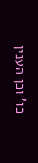כו' וכן הענין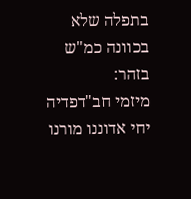בתפלה שלא בכוונה כמ"ש בזהר:
מיזמי חב"דפדיה
יחי אדוננו מורנו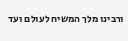ורבינו מלך המשיח לעולם ועד